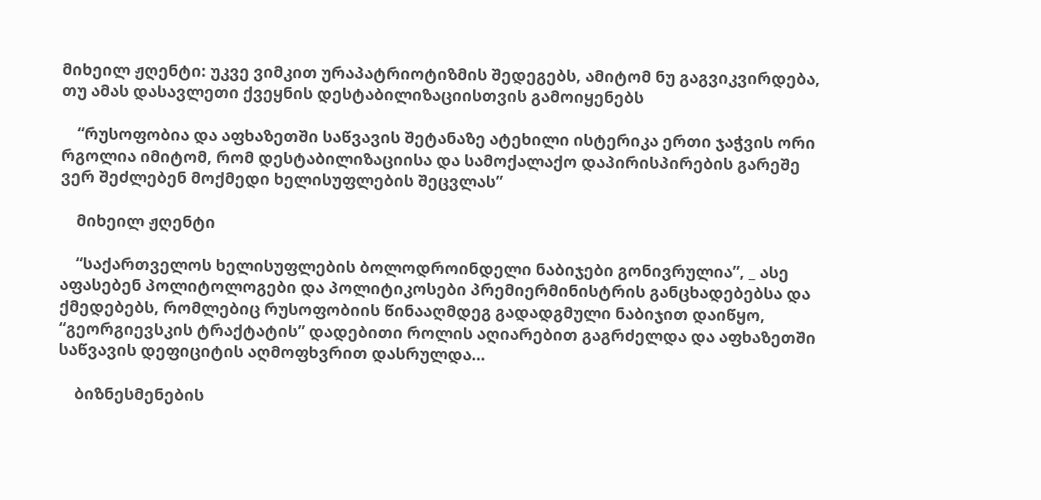მიხეილ ჟღენტი: უკვე ვიმკით ურაპატრიოტიზმის შედეგებს, ამიტომ ნუ გაგვიკვირდება, თუ ამას დასავლეთი ქვეყნის დესტაბილიზაციისთვის გამოიყენებს

    “რუსოფობია და აფხაზეთში საწვავის შეტანაზე ატეხილი ისტერიკა ერთი ჯაჭვის ორი რგოლია იმიტომ, რომ დესტაბილიზაციისა და სამოქალაქო დაპირისპირების გარეშე ვერ შეძლებენ მოქმედი ხელისუფლების შეცვლას”

    მიხეილ ჟღენტი

    “საქართველოს ხელისუფლების ბოლოდროინდელი ნაბიჯები გონივრულია”, _ ასე აფასებენ პოლიტოლოგები და პოლიტიკოსები პრემიერმინისტრის განცხადებებსა და ქმედებებს, რომლებიც რუსოფობიის წინააღმდეგ გადადგმული ნაბიჯით დაიწყო, “გეორგიევსკის ტრაქტატის” დადებითი როლის აღიარებით გაგრძელდა და აფხაზეთში საწვავის დეფიციტის აღმოფხვრით დასრულდა…

    ბიზნესმენების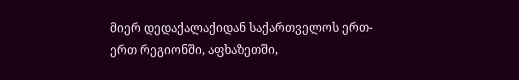მიერ დედაქალაქიდან საქართველოს ერთ-ერთ რეგიონში, აფხაზეთში,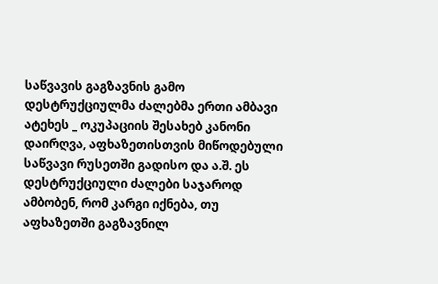საწვავის გაგზავნის გამო დესტრუქციულმა ძალებმა ერთი ამბავი ატეხეს _ ოკუპაციის შესახებ კანონი დაირღვა, აფხაზეთისთვის მიწოდებული საწვავი რუსეთში გადისო და ა.შ. ეს დესტრუქციული ძალები საჯაროდ ამბობენ, რომ კარგი იქნება, თუ აფხაზეთში გაგზავნილ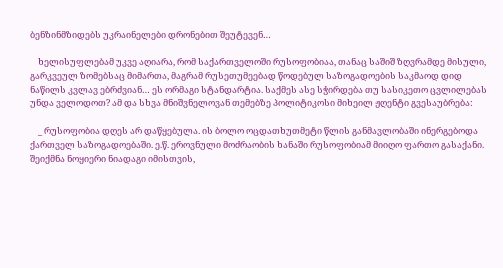ბენზინმზიდებს უკრაინელები დრონებით შეუტევენ…

    ხელისუფლებამ უკვე აღიარა, რომ საქართველოში რუსოფობიაა, თანაც საშიშ ზღვრამდე მისული, გარკვეულ ზომებსაც მიმართა, მაგრამ რუსეთუმეებად წოდებულ საზოგადოების საკმაოდ დიდ ნაწილს კვლავ ებრძვიან… ეს ორმაგი სტანდარტია. საქმეს ასე სჭირდება თუ სასიკეთო ცვლილებას უნდა ველოდოთ? ამ და სხვა მნიშვნელოვან თემებზე პოლიტიკოსი მიხეილ ჟღენტი გვესაუბრება:

    _ რუსოფობია დღეს არ დაწყებულა. ის ბოლო ოცდათხუთმეტი წლის განმავლობაში ინერგებოდა ქართველ საზოგადოებაში. ე.წ. ეროვნული მოძრაობის ხანაში რუსოფობიამ მიიღო ფართო გასაქანი. შეიქმნა ნოყიერი ნიადაგი იმისთვის,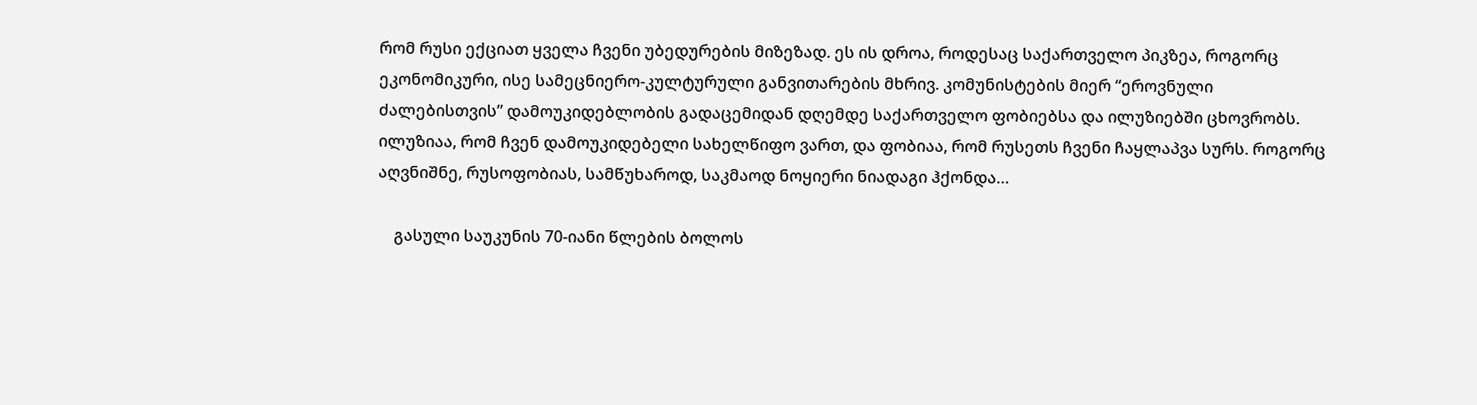რომ რუსი ექციათ ყველა ჩვენი უბედურების მიზეზად. ეს ის დროა, როდესაც საქართველო პიკზეა, როგორც ეკონომიკური, ისე სამეცნიერო-კულტურული განვითარების მხრივ. კომუნისტების მიერ “ეროვნული ძალებისთვის” დამოუკიდებლობის გადაცემიდან დღემდე საქართველო ფობიებსა და ილუზიებში ცხოვრობს. ილუზიაა, რომ ჩვენ დამოუკიდებელი სახელწიფო ვართ, და ფობიაა, რომ რუსეთს ჩვენი ჩაყლაპვა სურს. როგორც აღვნიშნე, რუსოფობიას, სამწუხაროდ, საკმაოდ ნოყიერი ნიადაგი ჰქონდა…

    გასული საუკუნის 70-იანი წლების ბოლოს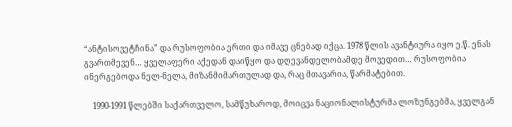“ანტისოვეტჩინა” და რუსოფობია ერთი და იმავე ცნებად იქცა. 1978 წლის ავანტიურა იყო ე.წ. ენას გვართმევენ… ყველაფერი აქედან დაიწყო და დღევანდელობამდე მოვედით… რუსოფობია ინერგებოდა ნელ-ნელა, მიზანმიმართულად და, რაც მთავარია, წარმატებით.

    1990-1991 წლებში საქართველო, სამწუხაროდ, მოიცვა ნაციონალისტურმა ლოზუნგებმა, ყველგან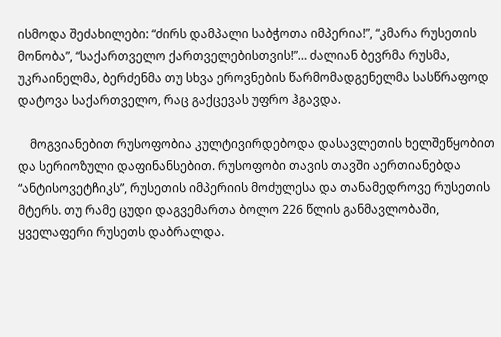ისმოდა შეძახილები: “ძირს დამპალი საბჭოთა იმპერია!”, “კმარა რუსეთის მონობა”, “საქართველო ქართველებისთვის!”… ძალიან ბევრმა რუსმა, უკრაინელმა, ბერძენმა თუ სხვა ეროვნების წარმომადგენელმა სასწრაფოდ დატოვა საქართველო, რაც გაქცევას უფრო ჰგავდა.

    მოგვიანებით რუსოფობია კულტივირდებოდა დასავლეთის ხელშეწყობით და სერიოზული დაფინანსებით. რუსოფობი თავის თავში აერთიანებდა “ანტისოვეტჩიკს”, რუსეთის იმპერიის მოძულესა და თანამედროვე რუსეთის მტერს. თუ რამე ცუდი დაგვემართა ბოლო 226 წლის განმავლობაში, ყველაფერი რუსეთს დაბრალდა.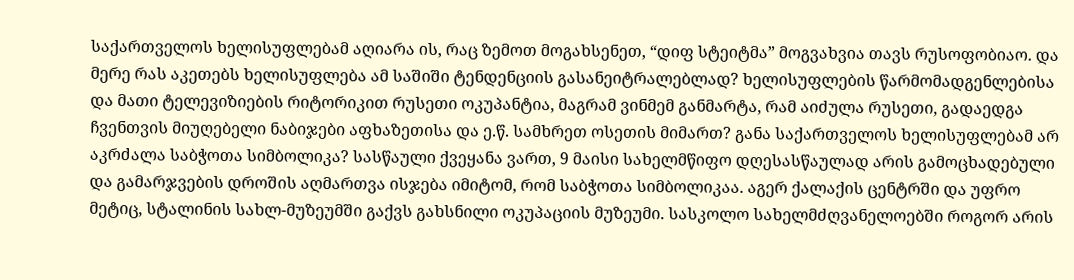საქართველოს ხელისუფლებამ აღიარა ის, რაც ზემოთ მოგახსენეთ, “დიფ სტეიტმა” მოგვახვია თავს რუსოფობიაო. და მერე რას აკეთებს ხელისუფლება ამ საშიში ტენდენციის გასანეიტრალებლად? ხელისუფლების წარმომადგენლებისა და მათი ტელევიზიების რიტორიკით რუსეთი ოკუპანტია, მაგრამ ვინმემ განმარტა, რამ აიძულა რუსეთი, გადაედგა ჩვენთვის მიუღებელი ნაბიჯები აფხაზეთისა და ე.წ. სამხრეთ ოსეთის მიმართ? განა საქართველოს ხელისუფლებამ არ აკრძალა საბჭოთა სიმბოლიკა? სასწაული ქვეყანა ვართ, 9 მაისი სახელმწიფო დღესასწაულად არის გამოცხადებული და გამარჯვების დროშის აღმართვა ისჯება იმიტომ, რომ საბჭოთა სიმბოლიკაა. აგერ ქალაქის ცენტრში და უფრო მეტიც, სტალინის სახლ-მუზეუმში გაქვს გახსნილი ოკუპაციის მუზეუმი. სასკოლო სახელმძღვანელოებში როგორ არის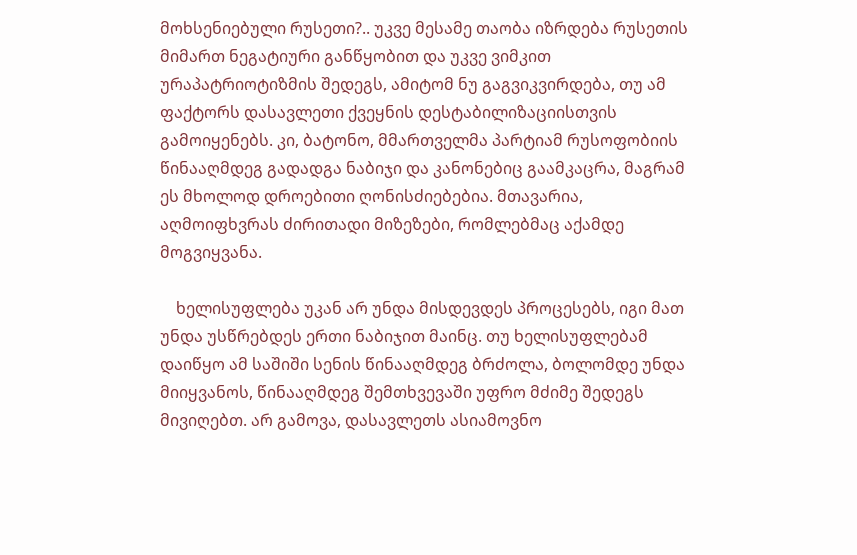მოხსენიებული რუსეთი?.. უკვე მესამე თაობა იზრდება რუსეთის მიმართ ნეგატიური განწყობით და უკვე ვიმკით ურაპატრიოტიზმის შედეგს, ამიტომ ნუ გაგვიკვირდება, თუ ამ ფაქტორს დასავლეთი ქვეყნის დესტაბილიზაციისთვის გამოიყენებს. კი, ბატონო, მმართველმა პარტიამ რუსოფობიის წინააღმდეგ გადადგა ნაბიჯი და კანონებიც გაამკაცრა, მაგრამ ეს მხოლოდ დროებითი ღონისძიებებია. მთავარია, აღმოიფხვრას ძირითადი მიზეზები, რომლებმაც აქამდე მოგვიყვანა.

    ხელისუფლება უკან არ უნდა მისდევდეს პროცესებს, იგი მათ უნდა უსწრებდეს ერთი ნაბიჯით მაინც. თუ ხელისუფლებამ დაიწყო ამ საშიში სენის წინააღმდეგ ბრძოლა, ბოლომდე უნდა მიიყვანოს, წინააღმდეგ შემთხვევაში უფრო მძიმე შედეგს მივიღებთ. არ გამოვა, დასავლეთს ასიამოვნო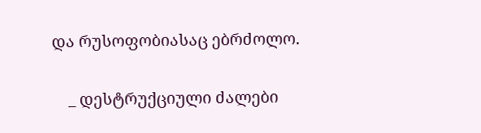და რუსოფობიასაც ებრძოლო.

    _ დესტრუქციული ძალები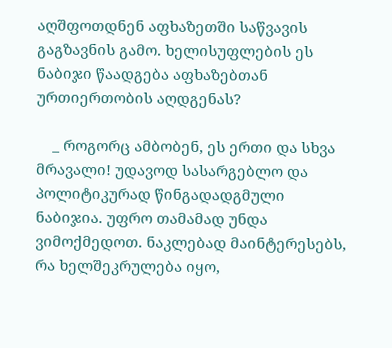აღშფოთდნენ აფხაზეთში საწვავის გაგზავნის გამო. ხელისუფლების ეს ნაბიჯი წაადგება აფხაზებთან ურთიერთობის აღდგენას?

    _ როგორც ამბობენ, ეს ერთი და სხვა მრავალი! უდავოდ სასარგებლო და პოლიტიკურად წინგადადგმული ნაბიჯია. უფრო თამამად უნდა ვიმოქმედოთ. ნაკლებად მაინტერესებს, რა ხელშეკრულება იყო,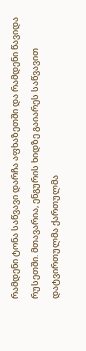რამდენი ტონა საწვავი დარჩა აფხაზეთში და რამდენი წავიდა რუსეთში. მთავარია, ენგურის ხიდზე გაიარეს საწვავით დატვირთულმა ქართულმა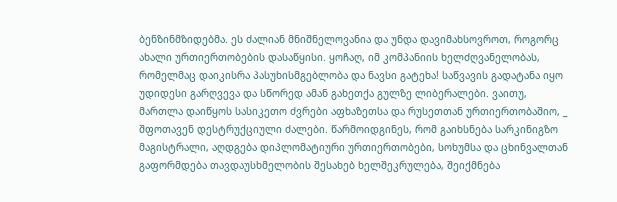ბენზინმზიდებმა. ეს ძალიან მნიშნელოვანია და უნდა დავიმახსოვროთ, როგორც ახალი ურთიერთობების დასაწყისი. ყოჩაღ, იმ კომპანიის ხელძღვანელობას, რომელმაც დაიკისრა პასუხისმგებლობა და ნავსი გატეხა! საწვავის გადატანა იყო უდიდესი გარღვევა და სწორედ ამან გახეთქა გულზე ლიბერალები. ვაითუ, მართლა დაიწყოს სასიკეთო ძვრები აფხაზეთსა და რუსეთთან ურთიერთობაშიო, _ შფოთავენ დესტრუქციული ძალები. წარმოიდგინეს, რომ გაიხსნება სარკინიგზო მაგისტრალი, აღდგება დიპლომატიური ურთიერთობები, სოხუმსა და ცხინვალთან გაფორმდება თავდაუსხმელობის შესახებ ხელშეკრულება, შეიქმნება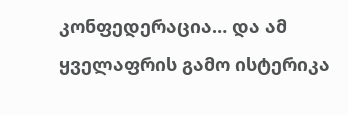კონფედერაცია… და ამ ყველაფრის გამო ისტერიკა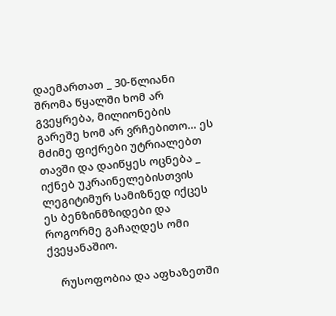დაემართათ _ 30-წლიანი შრომა წყალში ხომ არ გვეყრება, მილიონების გარეშე ხომ არ ვრჩებითო… ეს მძიმე ფიქრები უტრიალებთ თავში და დაიწყეს ოცნება _ იქნებ უკრაინელებისთვის ლეგიტიმურ სამიზნედ იქცეს ეს ბენზინმზიდები და როგორმე გაჩაღდეს ომი ქვეყანაშიო.

    რუსოფობია და აფხაზეთში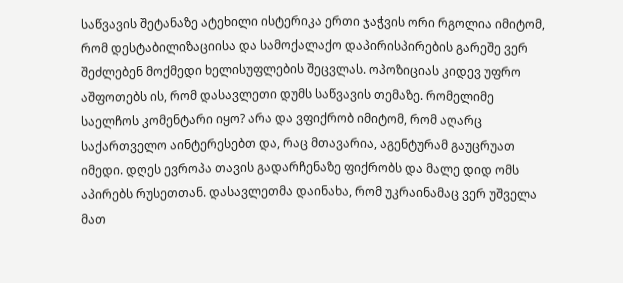საწვავის შეტანაზე ატეხილი ისტერიკა ერთი ჯაჭვის ორი რგოლია იმიტომ, რომ დესტაბილიზაციისა და სამოქალაქო დაპირისპირების გარეშე ვერ შეძლებენ მოქმედი ხელისუფლების შეცვლას. ოპოზიციას კიდევ უფრო აშფოთებს ის, რომ დასავლეთი დუმს საწვავის თემაზე. რომელიმე საელჩოს კომენტარი იყო? არა და ვფიქრობ იმიტომ, რომ აღარც საქართველო აინტერესებთ და, რაც მთავარია, აგენტურამ გაუცრუათ იმედი. დღეს ევროპა თავის გადარჩენაზე ფიქრობს და მალე დიდ ომს აპირებს რუსეთთან. დასავლეთმა დაინახა, რომ უკრაინამაც ვერ უშველა მათ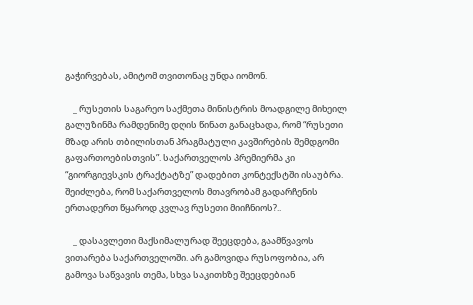გაჭირვებას, ამიტომ თვითონაც უნდა იომონ.

    _ რუსეთის საგარეო საქმეთა მინისტრის მოადგილე მიხეილ გალუზინმა რამდენიმე დღის წინათ განაცხადა, რომ “რუსეთი მზად არის თბილისთან პრაგმატული კავშირების შემდგომი გაფართოებისთვის”. საქართველოს პრემიერმა კი “გიორგიევსკის ტრაქტატზე” დადებით კონტექსტში ისაუბრა. შეიძლება, რომ საქართველოს მთავრობამ გადარჩენის ერთადერთ წყაროდ კვლავ რუსეთი მიიჩნიოს?..

    _ დასავლეთი მაქსიმალურად შეეცდება, გაამწვავოს ვითარება საქართველოში. არ გამოვიდა რუსოფობია, არ გამოვა საწვავის თემა, სხვა საკითხზე შეეცდებიან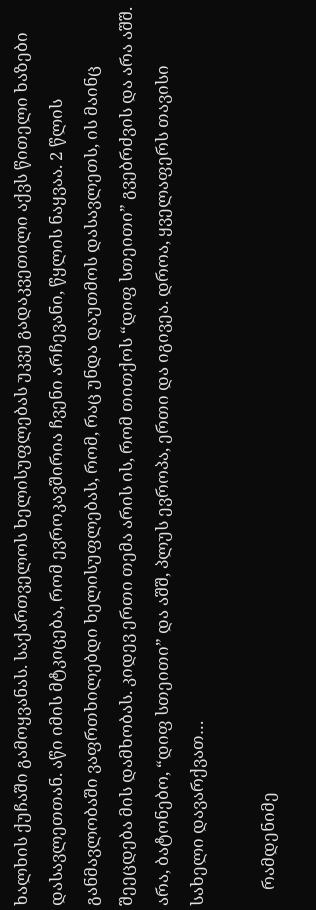ხალხის ქუჩაში გამოყვანას. საქართველოს ხელისუფლებას უკვე გადაკვეთილი აქვს წითელი ხაზები დასავლეთთან. აწი იმის მტკიცება, რომ ევროკავშირია ჩვენი არჩევანი, წყლის ნაყვაა. 2 წლის განმავლობაში ვაფრთხილებდი ხელისუფლებას, რომ, რაც უნდა დაუთმოს დასავლეთს, ის მაინც შეეცდება მის დამხობას. კიდევ ერთი თემა არის ის, რომ თითქოს “დიფ სთეითი” გვებრძვის და არა აშშ. არა, ბატონებო, “დიფ სთეითი” და აშშ, პლუს ევროპა, ერთი და იგივეა. დროა, ყველაფერს თავისი სახელი დავარქვათ…

    რამდენიმე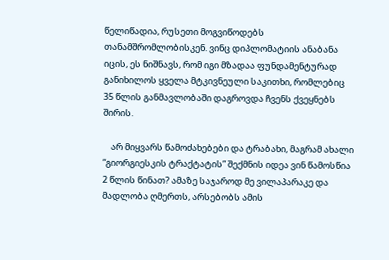წელიწადია, რუსეთი მოგვიწოდებს თანამშრომლობისკენ. ვინც დიპლომატიის ანაბანა იცის, ეს ნიშნავს, რომ იგი მზადაა ფუნდამენტურად განიხილოს ყველა მტკივნეული საკითხი, რომლებიც 35 წლის განმავლობაში დაგროვდა ჩვენს ქვეყნებს შირის.

    არ მიყვარს წამოძახებები და ტრაბახი, მაგრამ ახალი “გიორგიესკის ტრაქტატის” შექმნის იდეა ვინ წამოსწია 2 წლის წინათ? ამაზე საჯაროდ მე ვილაპარაკე და მადლობა ღმერთს, არსებობს ამის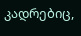კადრებიც,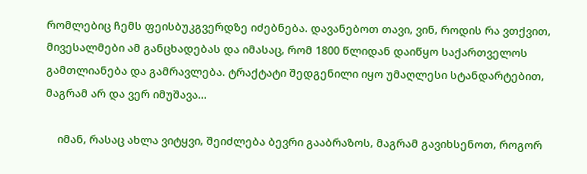რომლებიც ჩემს ფეისბუკგვერდზე იძებნება. დავანებოთ თავი, ვინ, როდის რა ვთქვით, მივესალმები ამ განცხადებას და იმასაც, რომ 1800 წლიდან დაიწყო საქართველოს გამთლიანება და გამრავლება. ტრაქტატი შედგენილი იყო უმაღლესი სტანდარტებით, მაგრამ არ და ვერ იმუშავა…

    იმან, რასაც ახლა ვიტყვი, შეიძლება ბევრი გააბრაზოს, მაგრამ გავიხსენოთ, როგორ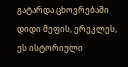გატარდა ცხოვრებაში დიდი მეფის, ერეკლეს, ეს ისტორიული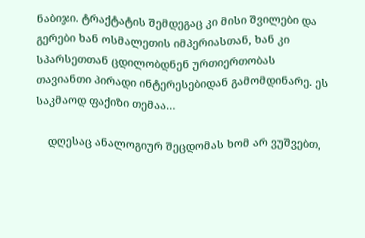ნაბიჯი. ტრაქტატის შემდეგაც კი მისი შვილები და გერები ხან ოსმალეთის იმპერიასთან, ხან კი სპარსეთთან ცდილობდნენ ურთიერთობას თავიანთი პირადი ინტერესებიდან გამომდინარე. ეს საკმაოდ ფაქიზი თემაა…

    დღესაც ანალოგიურ შეცდომას ხომ არ ვუშვებთ,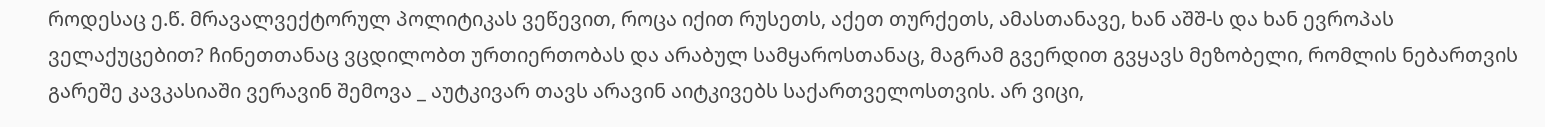როდესაც ე.წ. მრავალვექტორულ პოლიტიკას ვეწევით, როცა იქით რუსეთს, აქეთ თურქეთს, ამასთანავე, ხან აშშ-ს და ხან ევროპას ველაქუცებით? ჩინეთთანაც ვცდილობთ ურთიერთობას და არაბულ სამყაროსთანაც, მაგრამ გვერდით გვყავს მეზობელი, რომლის ნებართვის გარეშე კავკასიაში ვერავინ შემოვა _ აუტკივარ თავს არავინ აიტკივებს საქართველოსთვის. არ ვიცი,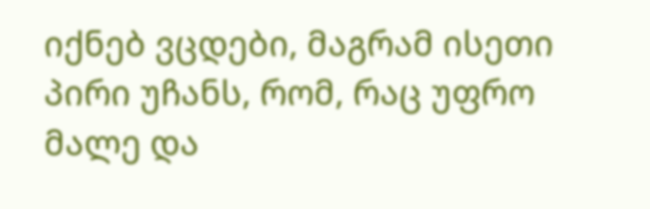იქნებ ვცდები, მაგრამ ისეთი პირი უჩანს, რომ, რაც უფრო მალე და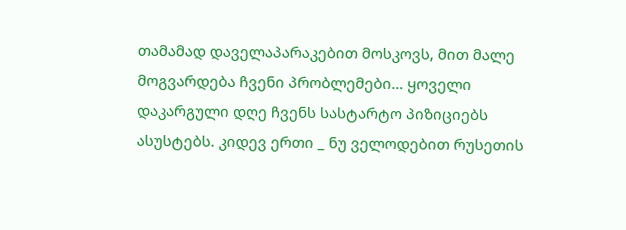თამამად დაველაპარაკებით მოსკოვს, მით მალე მოგვარდება ჩვენი პრობლემები… ყოველი დაკარგული დღე ჩვენს სასტარტო პიზიციებს ასუსტებს. კიდევ ერთი _ ნუ ველოდებით რუსეთის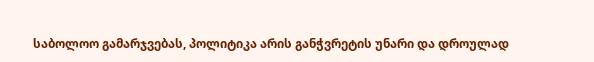საბოლოო გამარჯვებას, პოლიტიკა არის განჭვრეტის უნარი და დროულად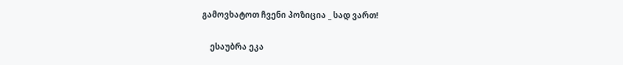გამოვხატოთ ჩვენი პოზიცია _ სად ვართ!

    ესაუბრა ეკა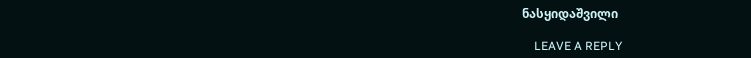ნასყიდაშვილი

    LEAVE A REPLY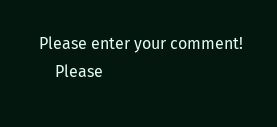Please enter your comment!
    Please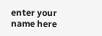enter your name here